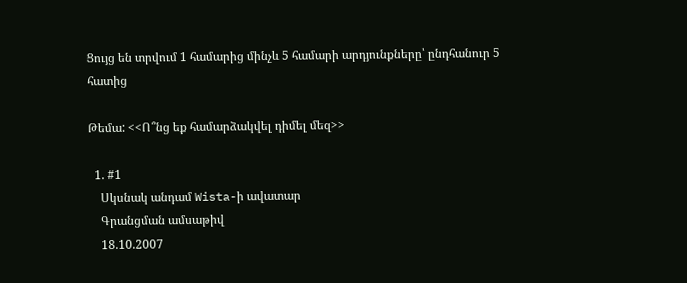Ցույց են տրվում 1 համարից մինչև 5 համարի արդյունքները՝ ընդհանուր 5 հատից

Թեմա: <<Ո՞նց եք համարձակվել դիմել մեզ>>

  1. #1
    Սկսնակ անդամ Wista-ի ավատար
    Գրանցման ամսաթիվ
    18.10.2007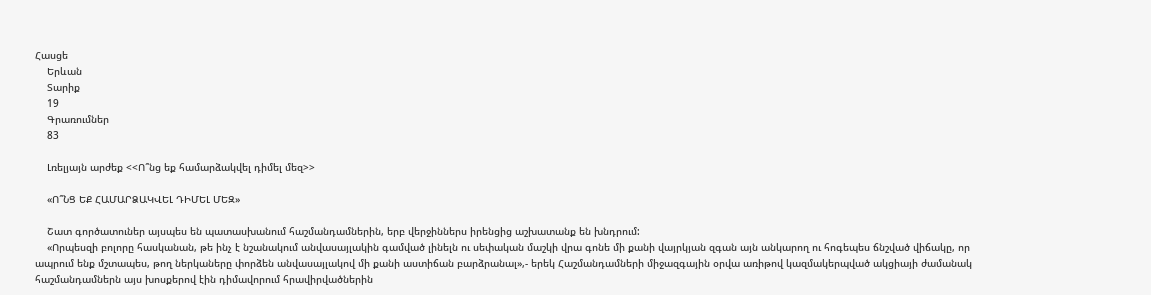Հասցե
    Երևան
    Տարիք
    19
    Գրառումներ
    83

    Լռելյայն արժեք <<Ո՞նց եք համարձակվել դիմել մեզ>>

    «Ո՞ՆՑ ԵՔ ՀԱՄԱՐՁԱԿՎԵԼ ԴԻՄԵԼ ՄԵԶ»

    Շատ գործատուներ այսպես են պատասխանում հաշմանդամներին, երբ վերջիններս իրենցից աշխատանք են խնդրում:
    «Որպեսզի բոլորը հասկանան, թե ինչ է նշանակում անվասայլակին գամված լինելն ու սեփական մաշկի վրա գոնե մի քանի վայրկյան զգան այն անկարող ու հոգեպես ճնշված վիճակը, որ ապրում ենք մշտապես, թող ներկաները փորձեն անվասայլակով մի քանի աստիճան բարձրանալ»,- երեկ Հաշմանդամների միջազգային օրվա առիթով կազմակերպված ակցիայի ժամանակ հաշմանդամներն այս խոսքերով էին դիմավորում հրավիրվածներին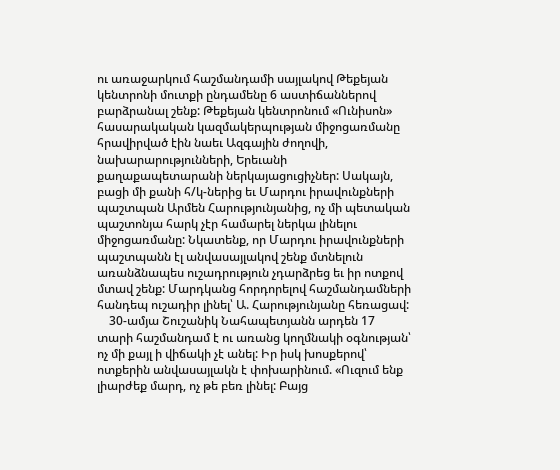ու առաջարկում հաշմանդամի սայլակով Թեքեյան կենտրոնի մուտքի ընդամենը 6 աստիճաններով բարձրանալ շենք: Թեքեյան կենտրոնում «Ունիսոն» հասարակական կազմակերպության միջոցառմանը հրավիրված էին նաեւ Ազգային ժողովի, նախարարությունների, Երեւանի քաղաքապետարանի ներկայացուցիչներ: Սակայն, բացի մի քանի հ/կ-ներից եւ Մարդու իրավունքների պաշտպան Արմեն Հարությունյանից, ոչ մի պետական պաշտոնյա հարկ չէր համարել ներկա լինելու միջոցառմանը: Նկատենք, որ Մարդու իրավունքների պաշտպանն էլ անվասայլակով շենք մտնելուն առանձնապես ուշադրություն չդարձրեց եւ իր ոտքով մտավ շենք: Մարդկանց հորդորելով հաշմանդամների հանդեպ ուշադիր լինել՝ Ա. Հարությունյանը հեռացավ:
    30-ամյա Շուշանիկ Նահապետյանն արդեն 17 տարի հաշմանդամ է ու առանց կողմնակի օգնության՝ ոչ մի քայլ ի վիճակի չէ անել: Իր իսկ խոսքերով՝ ոտքերին անվասայլակն է փոխարինում. «Ուզում ենք լիարժեք մարդ, ոչ թե բեռ լինել: Բայց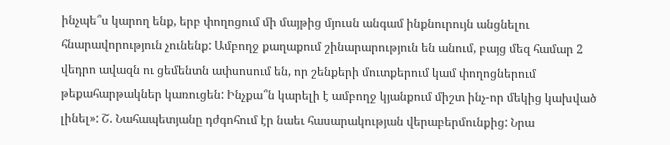ինչպե՞ս կարող ենք, երբ փողոցում մի մայթից մյուսն անգամ ինքնուրույն անցնելու հնարավորություն չունենք: Ամբողջ քաղաքում շինարարություն են անում, բայց մեզ համար 2 վեդրո ավազն ու ցեմենտն ափսոսում են, որ շենքերի մուտքերում կամ փողոցներում թեքահարթակներ կառուցեն: Ինչքա՞ն կարելի է ամբողջ կյանքում միշտ ինչ-որ մեկից կախված լինել»: Շ. Նահապետյանը դժգոհում էր նաեւ հասարակության վերաբերմունքից: Նրա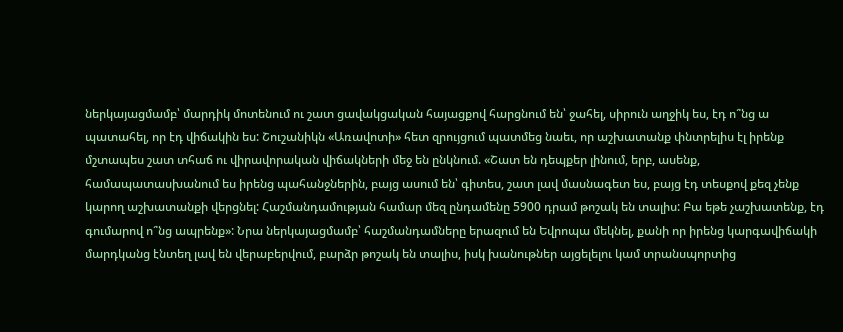ներկայացմամբ՝ մարդիկ մոտենում ու շատ ցավակցական հայացքով հարցնում են՝ ջահել, սիրուն աղջիկ ես, էդ ո՞նց ա պատահել, որ էդ վիճակին ես: Շուշանիկն «Առավոտի» հետ զրույցում պատմեց նաեւ, որ աշխատանք փնտրելիս էլ իրենք մշտապես շատ տհաճ ու վիրավորական վիճակների մեջ են ընկնում. «Շատ են դեպքեր լինում, երբ, ասենք, համապատասխանում ես իրենց պահանջներին, բայց ասում են՝ գիտես, շատ լավ մասնագետ ես, բայց էդ տեսքով քեզ չենք կարող աշխատանքի վերցնել: Հաշմանդամության համար մեզ ընդամենը 5900 դրամ թոշակ են տալիս: Բա եթե չաշխատենք, էդ գումարով ո՞նց ապրենք»: Նրա ներկայացմամբ՝ հաշմանդամները երազում են Եվրոպա մեկնել, քանի որ իրենց կարգավիճակի մարդկանց էնտեղ լավ են վերաբերվում, բարձր թոշակ են տալիս, իսկ խանութներ այցելելու կամ տրանսպորտից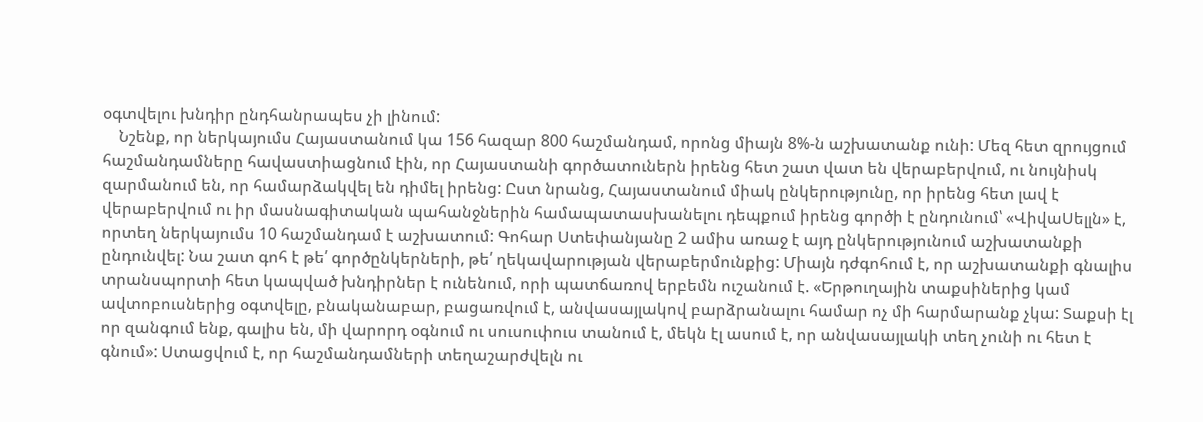օգտվելու խնդիր ընդհանրապես չի լինում:
    Նշենք, որ ներկայումս Հայաստանում կա 156 հազար 800 հաշմանդամ, որոնց միայն 8%-ն աշխատանք ունի: Մեզ հետ զրույցում հաշմանդամները հավաստիացնում էին, որ Հայաստանի գործատուներն իրենց հետ շատ վատ են վերաբերվում, ու նույնիսկ զարմանում են, որ համարձակվել են դիմել իրենց: Ըստ նրանց, Հայաստանում միակ ընկերությունը, որ իրենց հետ լավ է վերաբերվում ու իր մասնագիտական պահանջներին համապատասխանելու դեպքում իրենց գործի է ընդունում՝ «ՎիվաՍելլն» է, որտեղ ներկայումս 10 հաշմանդամ է աշխատում: Գոհար Ստեփանյանը 2 ամիս առաջ է այդ ընկերությունում աշխատանքի ընդունվել: Նա շատ գոհ է թե՛ գործընկերների, թե՛ ղեկավարության վերաբերմունքից: Միայն դժգոհում է, որ աշխատանքի գնալիս տրանսպորտի հետ կապված խնդիրներ է ունենում, որի պատճառով երբեմն ուշանում է. «Երթուղային տաքսիներից կամ ավտոբուսներից օգտվելը, բնականաբար, բացառվում է, անվասայլակով բարձրանալու համար ոչ մի հարմարանք չկա: Տաքսի էլ որ զանգում ենք, գալիս են, մի վարորդ օգնում ու սուսուփուս տանում է, մեկն էլ ասում է, որ անվասայլակի տեղ չունի ու հետ է գնում»: Ստացվում է, որ հաշմանդամների տեղաշարժվելն ու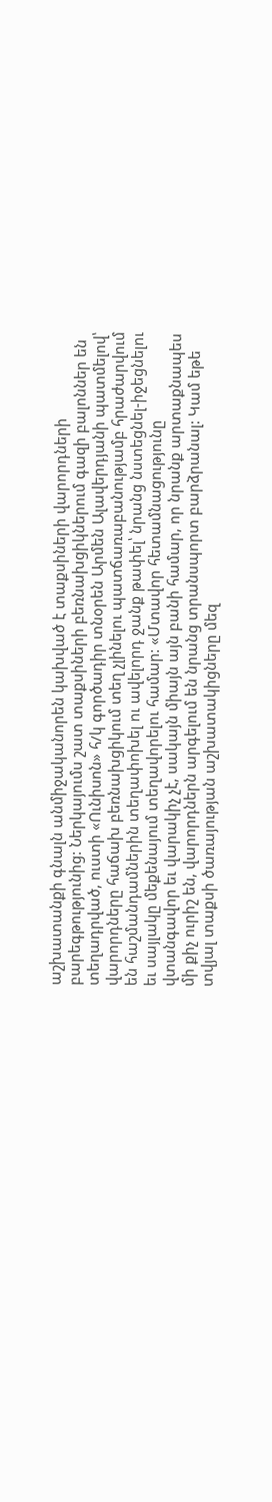աշխատանքի գնալն անմիջականորեն կախված է տաքսիների վարորդների բարեգթությունից: Ներկայումս շատ տաքսիների բեռնախցիկներում գազի բալոններ են տեղադրված, ուստի «Ունիսոն» հ/կ գործադիր տնօրեն Արմեն Ալավերդյանի պատմելով՝ վարորդները հաճախ բեռնախցիկում տեղ չլինելու պատճառաբանությամբ հրաժարվում են հաշմանդամներին տեղափոխել ու ավելորդ ջանք թափել՝ նրանց նստեցնել-իջեցնելու եւ սայլակը մեքենայում տեղավորելու համար: «Մտավոր հետամնացությունը վտանգավոր եւ վարակիչ չէ, սակայն միայն այն բանի համար, որ նրանք արտաքնապես մի քիչ ուրիշ են, վարորդներն արգելում են նրանց տրանսպորտ բարձրանալ: Կամ եթե տվյալ տաքսի ծառայության աշխատակիցները մեզ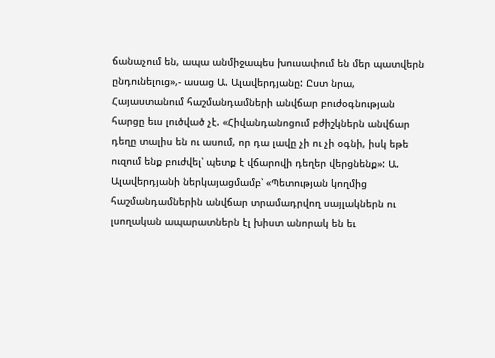ճանաչում են, ապա անմիջապես խուսափում են մեր պատվերն ընդունելուց»,- ասաց Ա. Ալավերդյանը: Ըստ նրա, Հայաստանում հաշմանդամների անվճար բուժօգնության հարցը եւս լուծված չէ. «Հիվանդանոցում բժիշկներն անվճար դեղը տալիս են ու ասում, որ դա լավը չի ու չի օգնի, իսկ եթե ուզում ենք բուժվել՝ պետք է վճարովի դեղեր վերցնենք»: Ա. Ալավերդյանի ներկայացմամբ՝ «Պետության կողմից հաշմանդամներին անվճար տրամադրվող սայլակներն ու լսողական ապարատներն էլ խիստ անորակ են եւ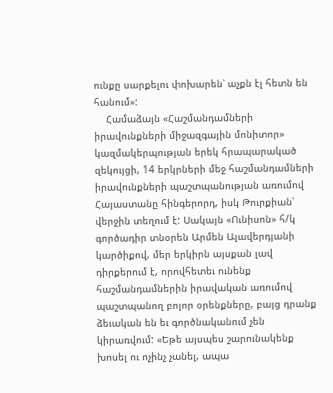ունքը սարքելու փոխարեն՝ աչքն էլ հետն են հանում»:
    Համաձայն «Հաշմանդամների իրավունքների միջազգային մոնիտոր» կազմակերպության երեկ հրապարակած զեկույցի, 14 երկրների մեջ հաշմանդամների իրավունքների պաշտպանության առումով Հայաստանը հինգերորդ, իսկ Թուրքիան՝ վերջին տեղում է: Սակայն «Ունիսոն» հ/կ գործադիր տնօրեն Արմեն Ալավերդյանի կարծիքով, մեր երկիրն այսքան լավ դիրքերում է, որովհետեւ ունենք հաշմանդամներին իրավական առումով պաշտպանող բոլոր օրենքները, բայց դրանք ձեւական են եւ գործնականում չեն կիրառվում: «Եթե այսպես շարունակենք խոսել ու ոչինչ չանել, ապա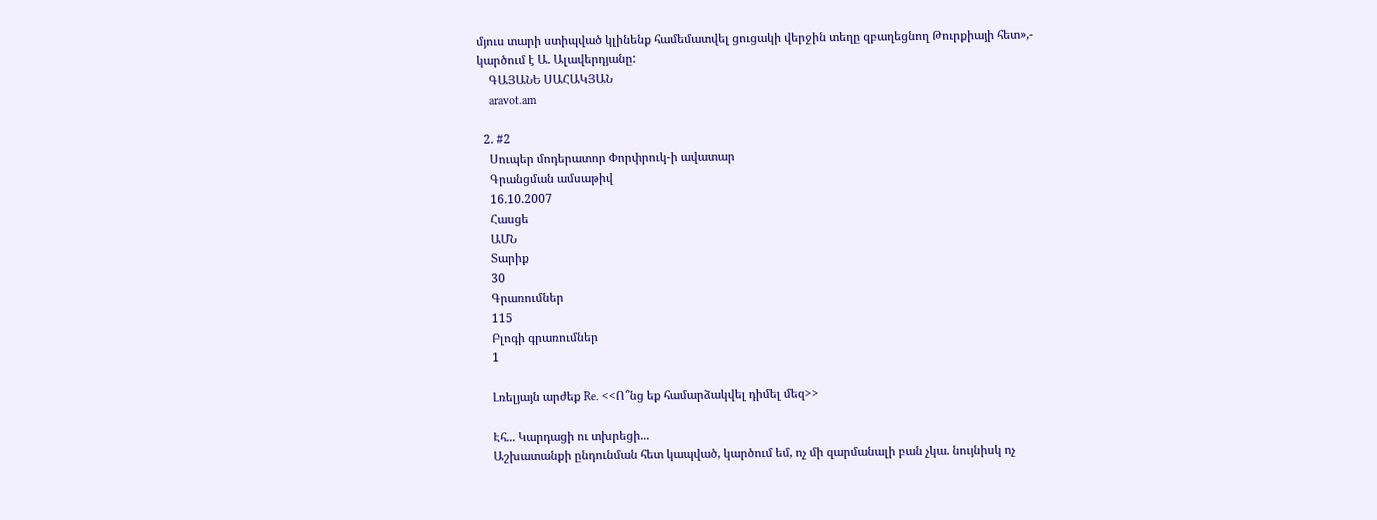մյուս տարի ստիպված կլինենք համեմատվել ցուցակի վերջին տեղը զբաղեցնող Թուրքիայի հետ»,- կարծում է Ա. Ալավերդյանը:
    ԳԱՅԱՆԵ ՍԱՀԱԿՅԱՆ
    aravot.am

  2. #2
    Սուպեր մոդերատոր Փորփրուկ-ի ավատար
    Գրանցման ամսաթիվ
    16.10.2007
    Հասցե
    ԱՄՆ
    Տարիք
    30
    Գրառումներ
    115
    Բլոգի գրառումներ
    1

    Լռելյայն արժեք Re. <<Ո՞նց եք համարձակվել դիմել մեզ>>

    Էհ... Կարդացի ու տխրեցի...
    Աշխատանքի ընդունման հետ կապված, կարծում եմ, ոչ մի զարմանալի բան չկա. նույնիսկ ոչ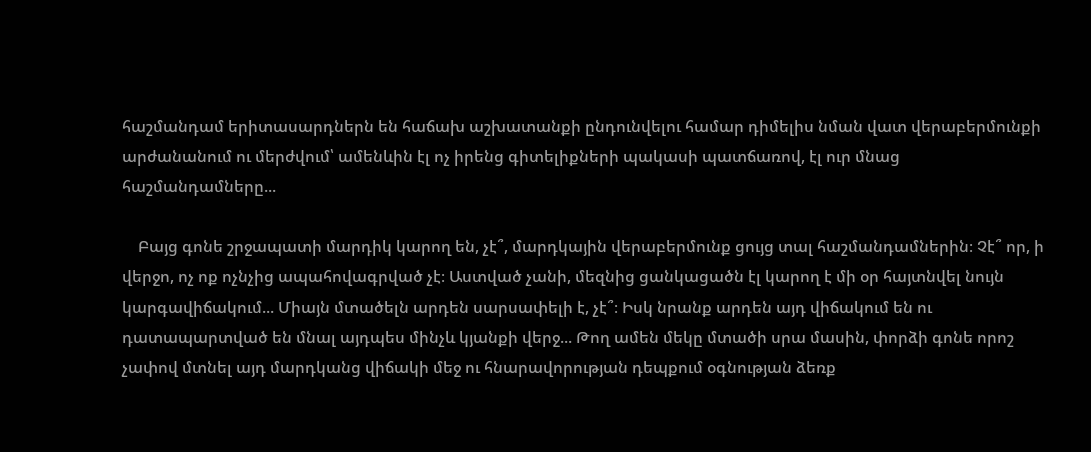հաշմանդամ երիտասարդներն են հաճախ աշխատանքի ընդունվելու համար դիմելիս նման վատ վերաբերմունքի արժանանում ու մերժվում՝ ամենևին էլ ոչ իրենց գիտելիքների պակասի պատճառով, էլ ուր մնաց հաշմանդամները...

    Բայց գոնե շրջապատի մարդիկ կարող են, չէ՞, մարդկային վերաբերմունք ցույց տալ հաշմանդամներին։ Չէ՞ որ, ի վերջո, ոչ ոք ոչնչից ապահովագրված չէ։ Աստված չանի, մեզնից ցանկացածն էլ կարող է մի օր հայտնվել նույն կարգավիճակում... Միայն մտածելն արդեն սարսափելի է, չէ՞։ Իսկ նրանք արդեն այդ վիճակում են ու դատապարտված են մնալ այդպես մինչև կյանքի վերջ... Թող ամեն մեկը մտածի սրա մասին, փորձի գոնե որոշ չափով մտնել այդ մարդկանց վիճակի մեջ ու հնարավորության դեպքում օգնության ձեռք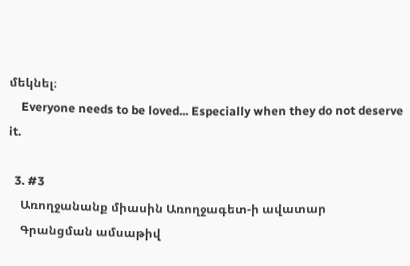մեկնել։
    Everyone needs to be loved... Especially when they do not deserve it.

  3. #3
    Առողջանանք միասին Առողջագետ-ի ավատար
    Գրանցման ամսաթիվ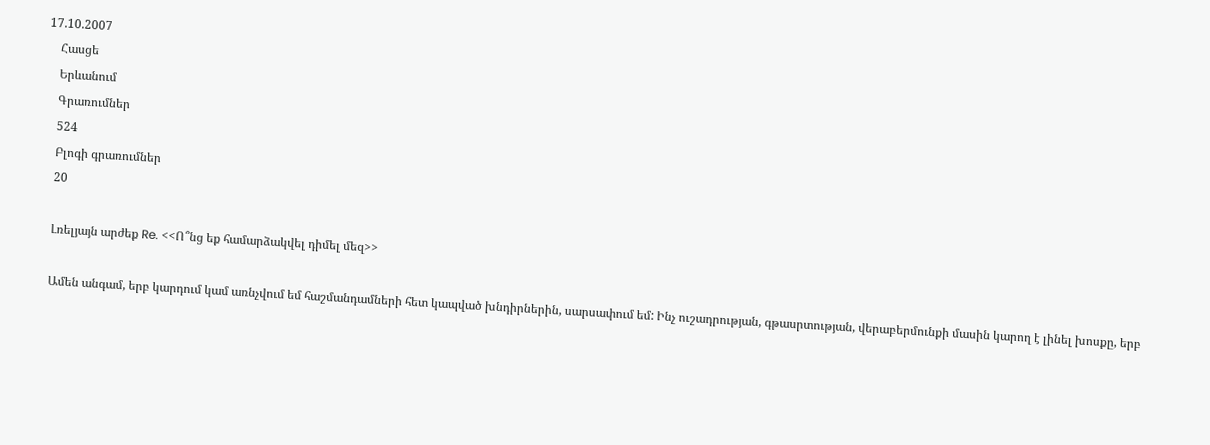17.10.2007
    Հասցե
    Երևանում
    Գրառումներ
    524
    Բլոգի գրառումներ
    20

    Լռելյայն արժեք Re. <<Ո՞նց եք համարձակվել դիմել մեզ>>

    Ամեն անգամ, երբ կարդում կամ առնչվում եմ հաշմանդամների հետ կապված խնդիրներին, սարսափում եմ: Ինչ ուշադրության, գթասրտության, վերաբերմունքի մասին կարող է լինել խոսքը, երբ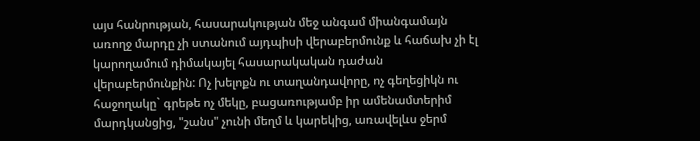այս հանրության, հասարակության մեջ անգամ միանգամայն առողջ մարդը չի ստանում այդպիսի վերաբերմունք և հաճախ չի էլ կարողամում դիմակայել հասարակական դաժան վերաբերմունքին: Ոչ խելոքն ու տաղանդավորը, ոչ գեղեցիկն ու հաջողակը` գրեթե ոչ մեկը, բացառությամբ իր ամենամտերիմ մարդկանցից, "շանս" չունի մեղմ և կարեկից, առավելևս ջերմ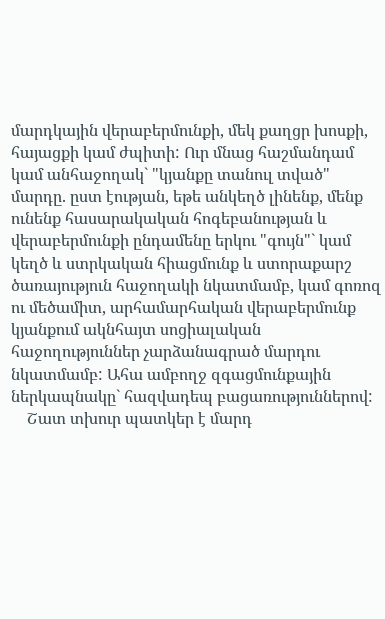մարդկային վերաբերմունքի, մեկ քաղցր խոսքի, հայացքի կամ ժպիտի: Ուր մնաց հաշմանդամ կամ անհաջողակ` "կյանքը տանուլ տված" մարդը. ըստ էության, եթե անկեղծ լինենք, մենք ունենք հասարակական հոգեբանության և վերաբերմունքի ընդամենը երկու "գույն"` կամ կեղծ և ստրկական հիացմունք և ստորաքարշ ծառայություն հաջողակի նկատմամբ, կամ գոռոզ ու մեծամիտ, արհամարհական վերաբերմունք կյանքում ակնհայտ սոցիալական հաջողություններ չարձանագրած մարդու նկատմամբ: Ահա ամբողջ զգացմունքային ներկապնակը` հազվադեպ բացառություններով:
    Շատ տխուր պատկեր է մարդ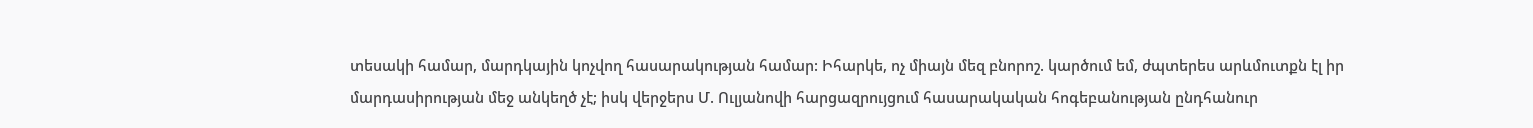տեսակի համար, մարդկային կոչվող հասարակության համար: Իհարկե, ոչ միայն մեզ բնորոշ. կարծում եմ, ժպտերես արևմուտքն էլ իր մարդասիրության մեջ անկեղծ չէ; իսկ վերջերս Մ. Ուլյանովի հարցազրույցում հասարակական հոգեբանության ընդհանուր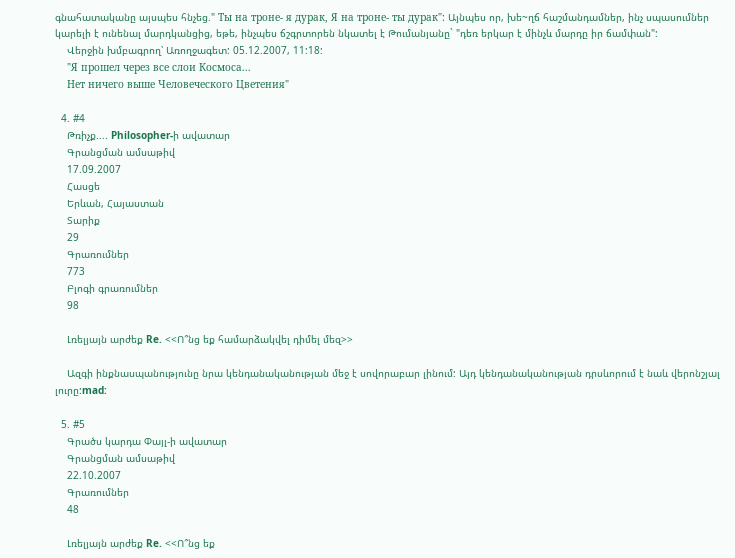գնահատականը այսպես հնչեց." Ты на троне- я дурак, Я на троне- ты дурак": Այնպես որ, խե~ղճ հաշմանդամներ, ինչ սպասումներ կարելի է ունենալ մարդկանցից, եթե, ինչպես ճշգրտորեն նկատել է Թումանյանը` "դեռ երկար է մինչև մարդը իր ճամփան":
    Վերջին խմբագրող՝ Առողջագետ: 05.12.2007, 11:18:
    "Я прошел через все слои Космоса...
    Нет ничего выше Человеческого Цветения"

  4. #4
    Թռիչք.... Philosopher-ի ավատար
    Գրանցման ամսաթիվ
    17.09.2007
    Հասցե
    Երևան, Հայաստան
    Տարիք
    29
    Գրառումներ
    773
    Բլոգի գրառումներ
    98

    Լռելյայն արժեք Re. <<Ո՞նց եք համարձակվել դիմել մեզ>>

    Ազգի ինքնասպանությունը նրա կենդանականության մեջ է սովորաբար լինում: Այդ կենդանականության դրսևորում է նաև վերոնշյալ լուրը:mad:

  5. #5
    Գրածս կարդա Փայլ-ի ավատար
    Գրանցման ամսաթիվ
    22.10.2007
    Գրառումներ
    48

    Լռելյայն արժեք Re. <<Ո՞նց եք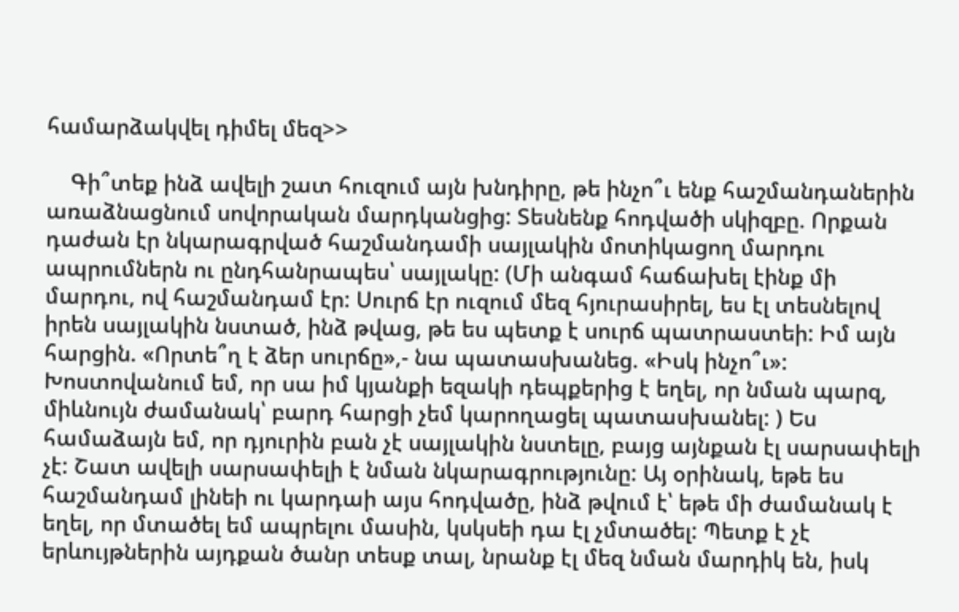համարձակվել դիմել մեզ>>

    Գի՞տեք ինձ ավելի շատ հուզում այն խնդիրը, թե ինչո՞ւ ենք հաշմանդաներին առաձնացնում սովորական մարդկանցից: Տեսնենք հոդվածի սկիզբը. Որքան դաժան էր նկարագրված հաշմանդամի սայլակին մոտիկացող մարդու ապրումներն ու ընդհանրապես՝ սայլակը: (Մի անգամ հաճախել էինք մի մարդու, ով հաշմանդամ էր: Սուրճ էր ուզում մեզ հյուրասիրել, ես էլ տեսնելով իրեն սայլակին նստած, ինձ թվաց, թե ես պետք է սուրճ պատրաստեի: Իմ այն հարցին. «Որտե՞ղ է ձեր սուրճը»,- նա պատասխանեց. «Իսկ ինչո՞ւ»: Խոստովանում եմ, որ սա իմ կյանքի եզակի դեպքերից է եղել, որ նման պարզ, միևնույն ժամանակ՝ բարդ հարցի չեմ կարողացել պատասխանել: ) Ես համաձայն եմ, որ դյուրին բան չէ սայլակին նստելը, բայց այնքան էլ սարսափելի չէ: Շատ ավելի սարսափելի է նման նկարագրությունը: Այ օրինակ, եթե ես հաշմանդամ լինեի ու կարդաի այս հոդվածը, ինձ թվում է՝ եթե մի ժամանակ է եղել, որ մտածել եմ ապրելու մասին, կսկսեի դա էլ չմտածել: Պետք է չէ երևույթներին այդքան ծանր տեսք տալ, նրանք էլ մեզ նման մարդիկ են, իսկ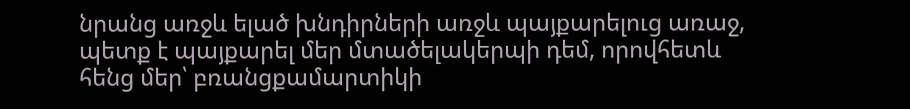նրանց առջև ելած խնդիրների առջև պայքարելուց առաջ, պետք է պայքարել մեր մտածելակերպի դեմ, որովհետև հենց մեր՝ բռանցքամարտիկի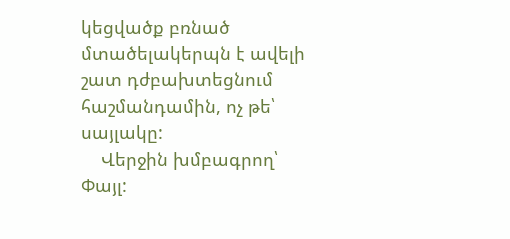կեցվածք բռնած մտածելակերպն է ավելի շատ դժբախտեցնում հաշմանդամին, ոչ թե՝ սայլակը:
    Վերջին խմբագրող՝ Փայլ: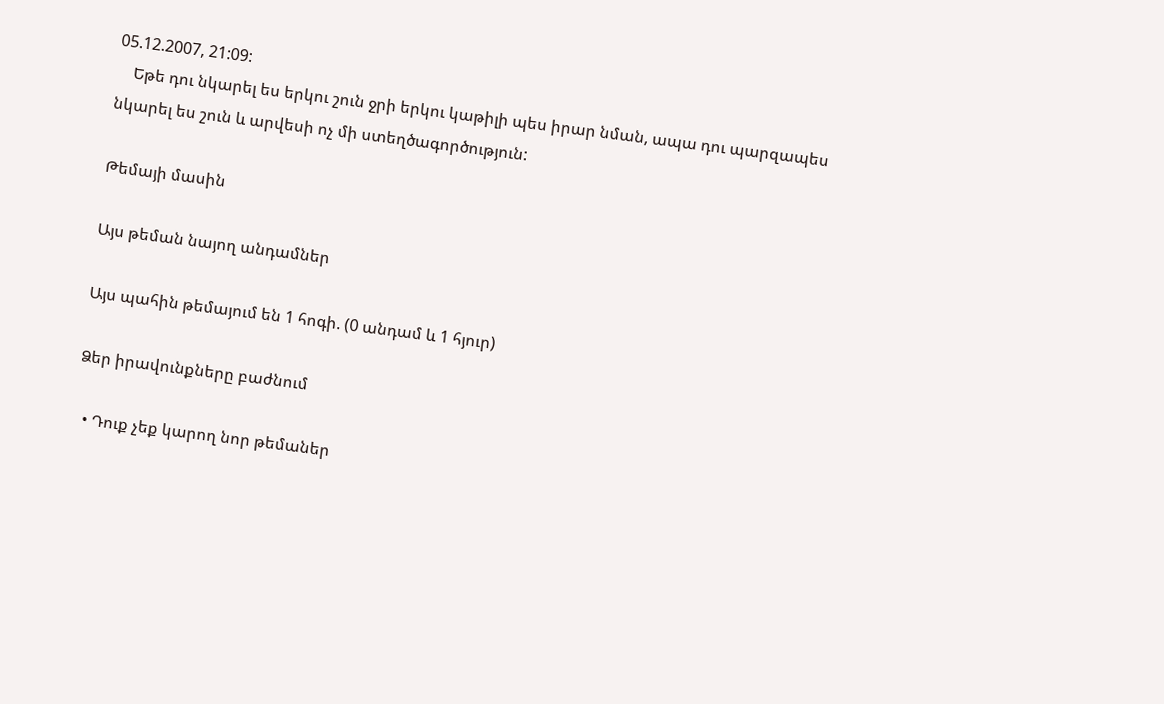05.12.2007, 21:09:
    Եթե դու նկարել ես երկու շուն ջրի երկու կաթիլի պես իրար նման, ապա դու պարզապես նկարել ես շուն և արվեսի ոչ մի ստեղծագործություն:

Թեմայի մասին

Այս թեման նայող անդամներ

Այս պահին թեմայում են 1 հոգի. (0 անդամ և 1 հյուր)

Ձեր իրավունքները բաժնում

  • Դուք չեք կարող նոր թեմաներ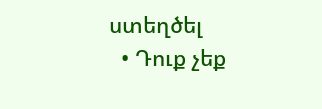ստեղծել
  • Դուք չեք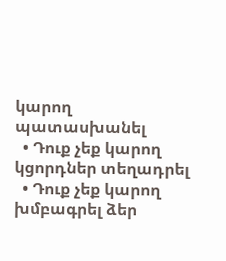կարող պատասխանել
  • Դուք չեք կարող կցորդներ տեղադրել
  • Դուք չեք կարող խմբագրել ձեր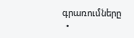գրառումները
  •